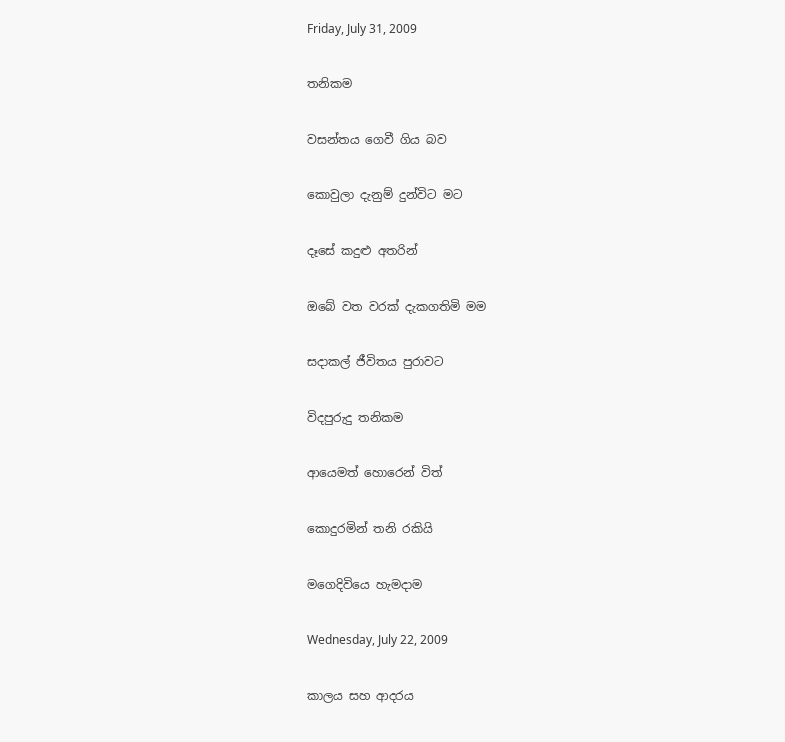Friday, July 31, 2009

තනිකම

වසන්තය ගෙවී ගිය බව

කොවුලා දැනුම් දුන්විට මට

දෑසේ කදුළු අතරින්

ඔබේ වත වරක් දැකගතිමි මම

සදාකල් ජීවිතය පුරාවට

විදපුරුදු තනිකම

ආයෙමත් හොරෙන් විත්

කොදුරමින් තනි රකියි

මගෙදිවියෙ හැමදාම

Wednesday, July 22, 2009

කාලය සහ ආදරය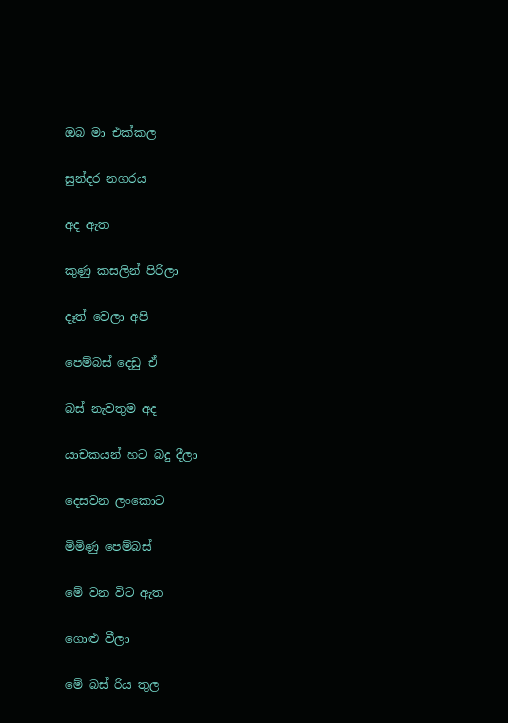ඔබ මා එක්කල

සුන්දර නගරය

අද ඇත

කුණු කසලින් පිරිලා

දෑත් වෙලා අපි

පෙම්බස් දෙඩු ඒ

බස් නැවතුම අද

යාචකයන් හට බදු දීලා

දෙසවන ලංකොට

මිමිණු පෙම්බස්

මේ වන විට ඇත

ගොළු වීලා

මේ බස් රිය තුල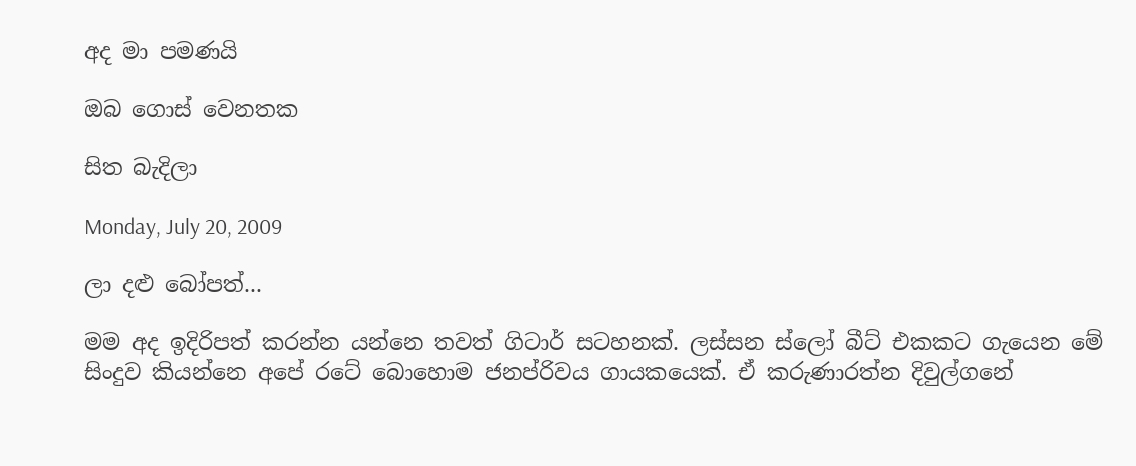අද මා පමණයි

ඔබ ගොස් වෙනතක

සිත බැදිලා

Monday, July 20, 2009

ලා දළු බෝපත්...

මම අද ඉදිරිපත් කරන්න යන්නෙ තවත් ගිටාර් සටහනක්. ලස්සන ස්ලෝ බීට් එකකට ගැයෙන මේ සිංදුව කියන්නෙ අපේ රටේ බොහොම ජනප්රිවය ගායකයෙක්. ඒ කරුණාරත්න දිවුල්ගනේ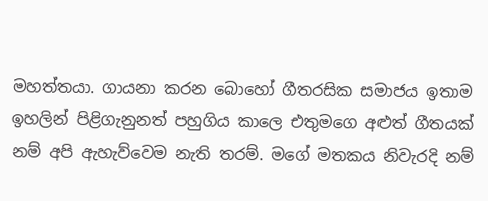මහත්තයා. ගායනා කරන බොහෝ ගීතරසික සමාජය ඉතාම ඉහලින් පිළිගැනුනත් පහුගිය කාලෙ එතුමගෙ අළුත් ගීතයක් නම් අපි ඇහැව්වෙම නැති තරම්. මගේ මතකය නිවැරදි නම්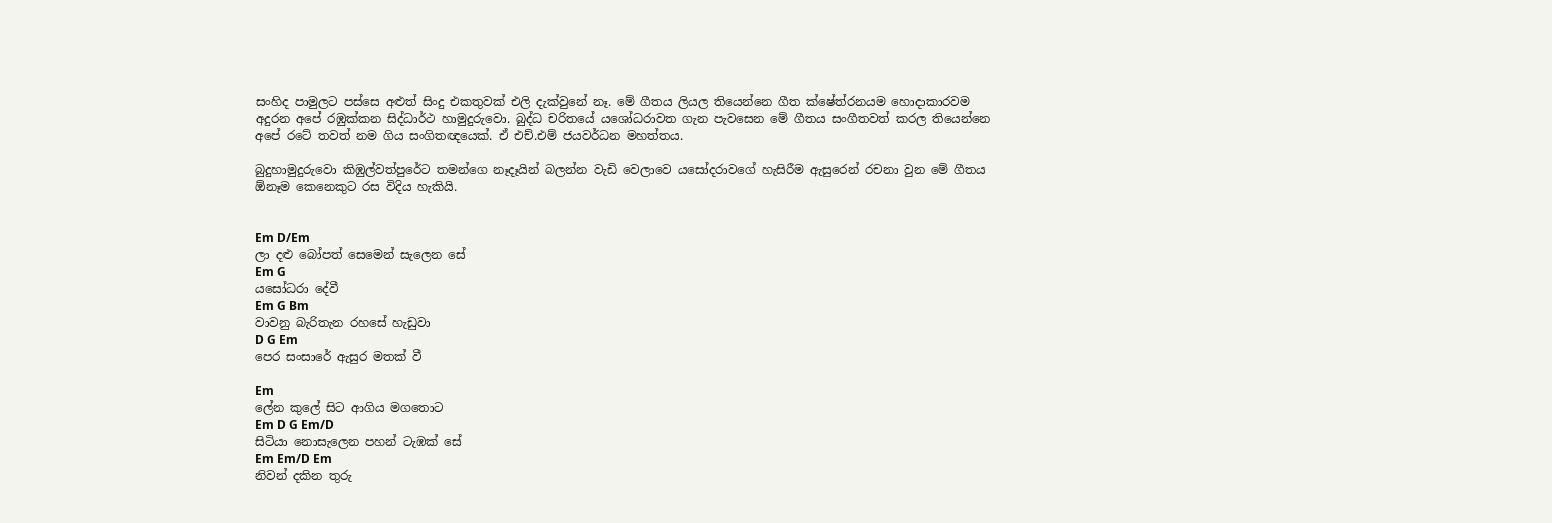සංහිද පාමුලට පස්සෙ අළුත් සිංදු එකතුවක් එලි දැක්වුනේ නෑ. මේ ගීතය ලියල තියෙන්නෙ ගීත ක්ෂේත්රනයම හොදාකාරවම අදුරන ‍අපේ රඹුක්කන සිද්ධාර්ථ හාමුදුරුවො. බුද්ධ චරිතයේ ය‍ශෝධරාවත ගැන පැවසෙන මේ ගීතය සංගීතවත් කරල තියෙන්නෙ අ‍පේ රටේ තවත් නම ගිය සංගිතඥයෙක්. ඒ එච්.එම් ජයවර්ධන මහත්තය.

බුදුහාමුදුරුවො කිඹුල්වත්පුරේට තමන්ගෙ නෑදෑයින් බලන්න වැඩි වෙලාවෙ යසෝදරාවගේ හැසිරීම ඇසුරෙන් රචනා වුන මේ ගීතය ඕනෑම කෙනෙකුට රස විදිය හැකියි.


Em D/Em
ලා දළු බෝපත් සෙමෙන් සැලෙන සේ
Em G
යසෝධරා දේවී
Em G Bm
වාවනු බැරිතැන රහසේ හැඩුවා
D G Em
පෙර සංසාරේ ඇසුර මතක් වී

Em
ලේන කුලේ සිට ආගිය මගතොට
Em D G Em/D
සිටියා නොසැලෙන පහන් ටැඹක් සේ
Em Em/D Em
නිවන් දකින තුරු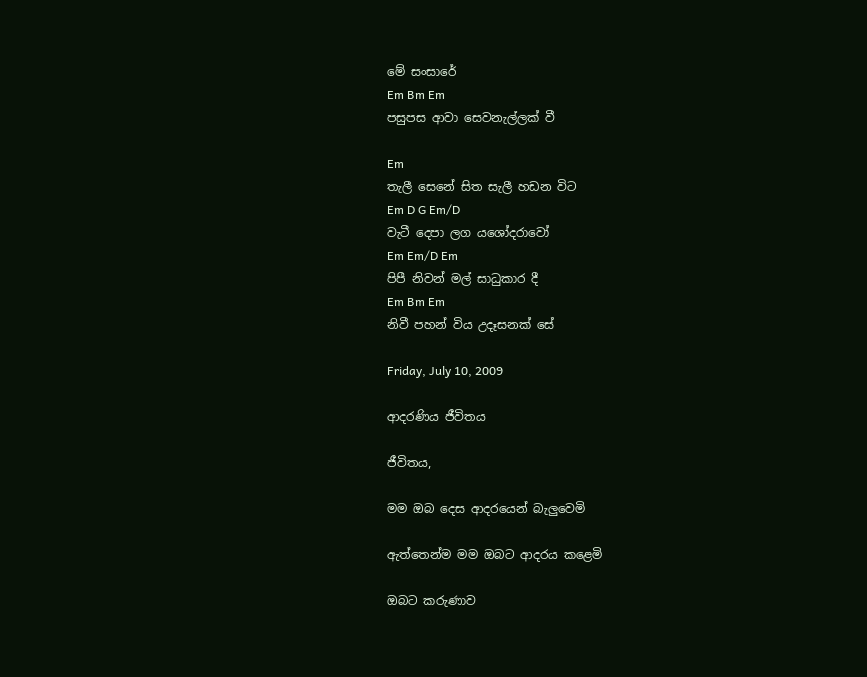මේ සංසාරේ
Em Bm Em
පසුපස ආවා සෙවනැල්ලක් වී

Em
තැලී සෙනේ සිත සැලී හඩන විට
Em D G Em/D
වැටී දෙපා ලග යශෝදරාවෝ
Em Em/D Em
පිපී නිවන් මල් සාධුකාර දී
Em Bm Em
නිවී පහන් විය උදෑසනක් සේ

Friday, July 10, 2009

ආදරණිය ජීවිතය

ජීවිතය,

මම ඔබ දෙස ආදරයෙන් බැලුවෙමි

ඇත්තෙන්ම මම ඔබට ආදරය කළෙමි

ඔබට කරුණාව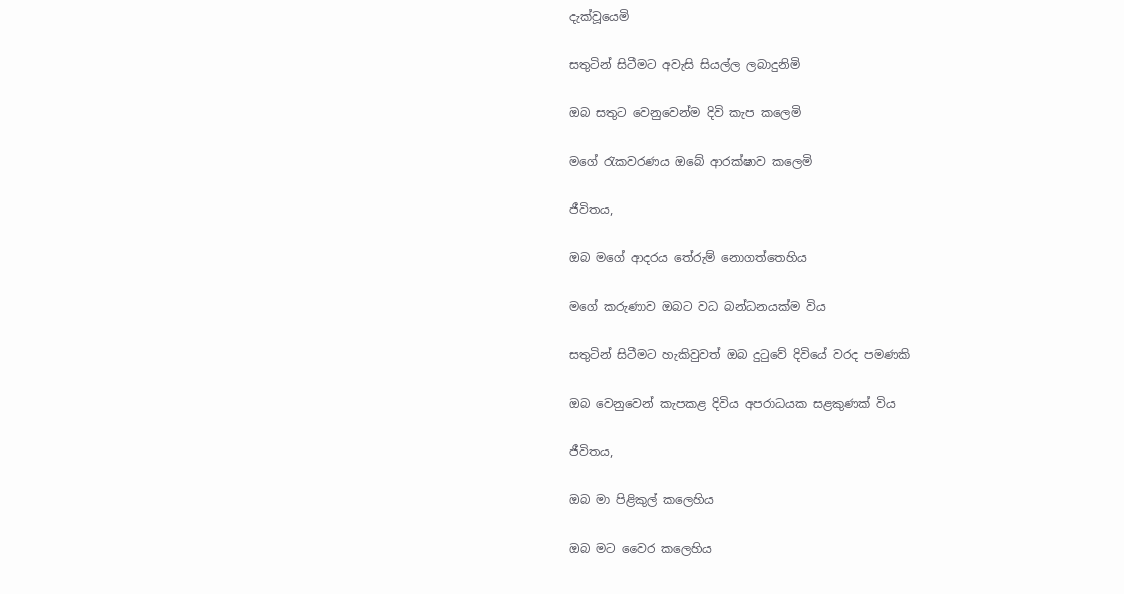දැක්වූයෙමි

සතුටින් සිටීමට අවැසි සියල්ල ලබාදුනිමි

ඔබ සතුට වෙනුවෙන්ම දිවි කැප කලෙමි

මගේ රැකවරණය ඔබේ ආරක්ෂාව කලෙමි

ජීවිතය,

ඔබ මගේ ආදරය තේරුම් නොගත්තෙහිය

මගේ කරුණාව ඔබට වධ බන්ධනයක්ම විය

සතුටින් සිටීමට හැකිවුවත් ඔබ දුටුවේ දිවියේ වරද පමණකි

ඔබ වෙනුවෙන් කැපකළ දිවිය අපරාධයක සළකුණක් විය

ජීවිතය,

ඔබ මා පිළිකුල් කලෙහිය

ඔබ මට වෛර කලෙහිය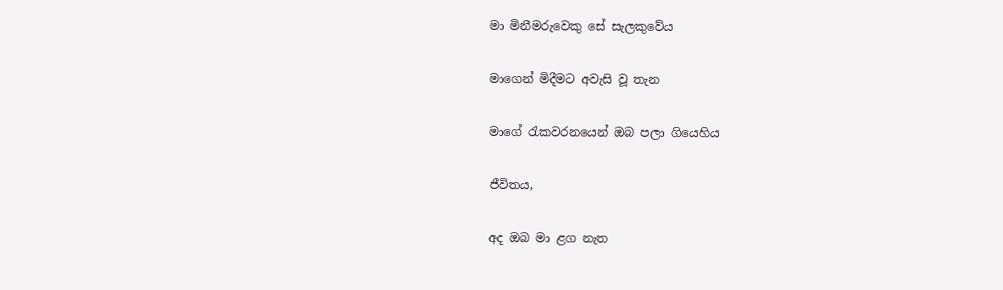මා මිනීමරුවෙකු සේ සැලකුවේය

මාගෙන් මිදීමට අවැසි වූ තැන

මාගේ රැකවරනයෙන් ඔබ පලා ගියෙහිය

ජීවිතය,

අද ඔබ මා ළග නැත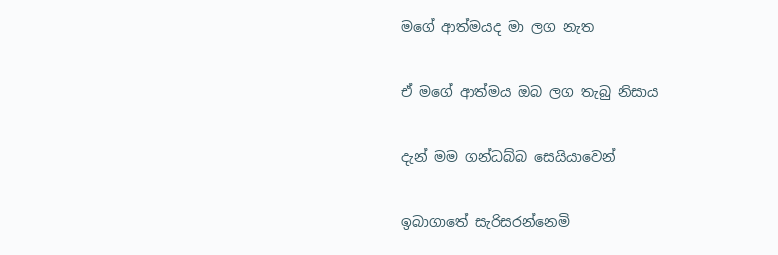මගේ ආත්මයද මා ලග නැත

ඒ මගේ ආත්මය ඔබ ලග තැබු නිසාය

දැන් මම ගන්ධබ්බ සෙයියාවෙන්

ඉබාගාතේ සැරිසරන්නෙමි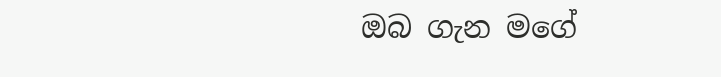ඔබ ගැන මගේ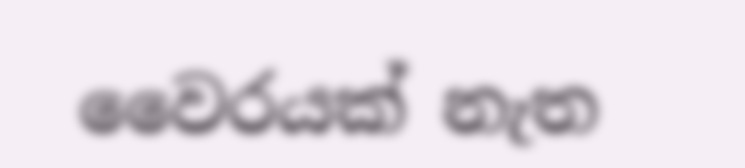වෛරයක් නැත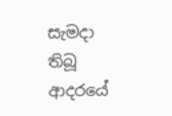සැමදා තිබූ ආදරයේ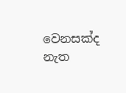වෙනසක්ද නැත